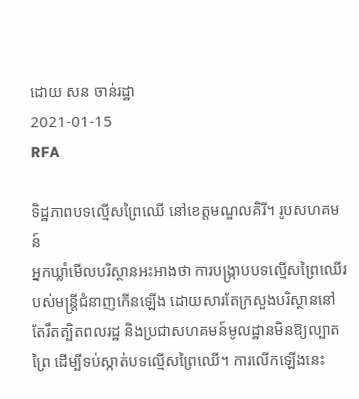ដោយ សន ចាន់រដ្ឋា
2021-01-15
RFA

ទិដ្ឋភាពបទល្មើសព្រៃឈើ នៅខេត្តមណ្ឌលគិរី។ រូបសហគមន៍
អ្នកឃ្លាំមើលបរិស្ថានអះអាងថា ការបង្ក្រាបបទល្មើសព្រៃឈើរបស់មន្ត្រីជំនាញកើនឡើង ដោយសារតែក្រសួងបរិស្ថាននៅតែរឹតត្បិតពលរដ្ឋ និងប្រជាសហគមន៍មូលដ្ឋានមិនឱ្យល្បាតព្រៃ ដើម្បីទប់ស្កាត់បទល្មើសព្រៃឈើ។ ការលើកឡើងនេះ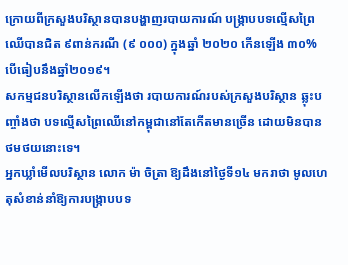ក្រោយពីក្រសួងបរិស្ថានបានបង្ហាញរបាយការណ៍ បង្ក្រាបបទល្មើសព្រៃឈើបានជិត ៩ពាន់ករណី (៩ ០០០) ក្នុងឆ្នាំ ២០២០ កើនឡើង ៣០% បើធៀបនឹងឆ្នាំ២០១៩។
សកម្មជនបរិស្ថានលើកឡើងថា របាយការណ៍របស់ក្រសួងបរិស្ថាន ឆ្លុះបញ្ចាំងថា បទល្មើសព្រៃឈើនៅកម្ពុជានៅតែកើតមានច្រើន ដោយមិនបានថមថយនោះទេ។
អ្នកឃ្លាំមើលបរិស្ថាន លោក ម៉ា ចិត្រា ឱ្យដឹងនៅថ្ងៃទី១៤ មករាថា មូលហេតុសំខាន់នាំឱ្យការបង្ក្រាបបទ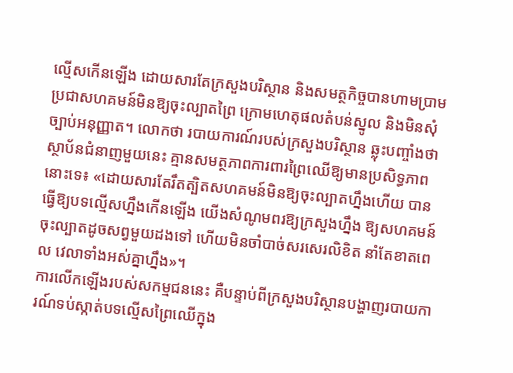ល្មើសកើនឡើង ដោយសារតែក្រសួងបរិស្ថាន និងសមត្ថកិច្ចបានហាមប្រាមប្រជាសហគមន៍មិនឱ្យចុះល្បាតព្រៃ ក្រោមហេតុផលតំបន់ស្នូល និងមិនសុំច្បាប់អនុញ្ញាត។ លោកថា របាយការណ៍របស់ក្រសួងបរិស្ថាន ឆ្លុះបញ្ចាំងថា ស្ថាប័នជំនាញមួយនេះ គ្មានសមត្ថភាពការពារព្រៃឈើឱ្យមានប្រសិទ្ធភាពនោះទេ៖ «ដោយសារតែរឹតត្បិតសហគមន៍មិនឱ្យចុះល្បាតហ្នឹងហើយ បានធ្វើឱ្យបទល្មើសហ្នឹងកើនឡើង យើងសំណូមពរឱ្យក្រសួងហ្នឹង ឱ្យសហគមន៍ចុះល្បាតដូចសព្វមួយដងទៅ ហើយមិនចាំបាច់សរសេរលិខិត នាំតែខាតពេល វេលាទាំងអស់គ្នាហ្នឹង»។
ការលើកឡើងរបស់សកម្មជននេះ គឺបន្ទាប់ពីក្រសួងបរិស្ថានបង្ហាញរបាយការណ៍ទប់ស្កាត់បទល្មើសព្រៃឈើក្នុង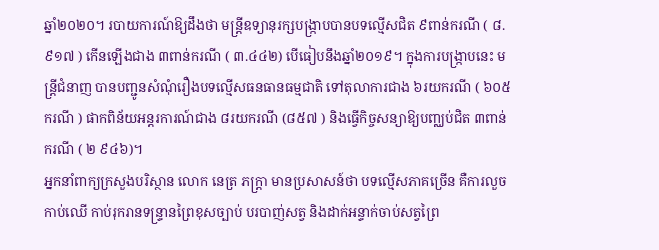ឆ្នាំ២០២០។ របាយការណ៍ឱ្យដឹងថា មន្ត្រីឧទ្យានុរក្សបង្ក្រាបបានបទល្មើសជិត ៩ពាន់ករណី ( ៨.៩១៧ ) កើនឡើងជាង ៣ពាន់ករណី ( ៣.៤៤២) បើធៀបនឹងឆ្នាំ២០១៩។ ក្នុងការបង្ក្រាបនេះ មន្ត្រីជំនាញ បានបញ្ជូនសំណុំរឿងបទល្មើសធនធានធម្មជាតិ ទៅតុលាការជាង ៦រយករណី ( ៦០៥ ករណី ) ផាកពិន័យអន្តរការណ៍ជាង ៨រយករណី (៨៥៧ ) និងធ្វើកិច្ចសន្យាឱ្យបញ្ឈប់ជិត ៣ពាន់ករណី ( ២ ៩៤៦)។
អ្នកនាំពាក្យក្រសួងបរិស្ថាន លោក នេត្រ ភក្ត្រា មានប្រសាសន៍ថា បទល្មើសភាគច្រើន គឺការលួចកាប់ឈើ កាប់រុករានទន្ទ្រានព្រៃខុសច្បាប់ បរបាញ់សត្វ និងដាក់អន្ទាក់ចាប់សត្វព្រៃ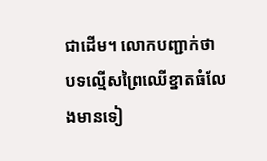ជាដើម។ លោកបញ្ជាក់ថា បទល្មើសព្រៃឈើខ្នាតធំលែងមានទៀ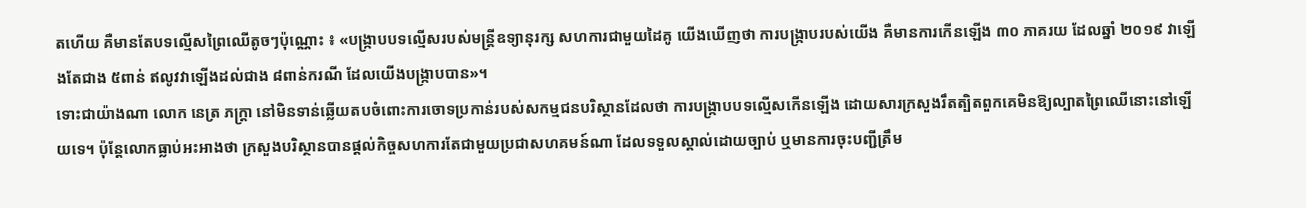តហើយ គឺមានតែបទល្មើសព្រៃឈើតូចៗប៉ុណ្ណោះ ៖ «បង្ក្រាបបទល្មើសរបស់មន្ត្រីឧទ្យានុរក្ស សហការជាមួយដៃគូ យើងឃើញថា ការបង្ក្រាបរបស់យើង គឺមានការកើនឡើង ៣០ ភាគរយ ដែលឆ្នាំ ២០១៩ វាឡើងតែជាង ៥ពាន់ ឥលូវវាឡើងដល់ជាង ៨ពាន់ករណី ដែលយើងបង្ក្រាបបាន»។
ទោះជាយ៉ាងណា លោក នេត្រ ភក្ត្រា នៅមិនទាន់ឆ្លើយតបចំពោះការចោទប្រកាន់របស់សកម្មជនបរិស្ថានដែលថា ការបង្ក្រាបបទល្មើសកើនឡើង ដោយសារក្រសួងរឹតត្បិតពួកគេមិនឱ្យល្បាតព្រៃឈើនោះនៅឡើយទេ។ ប៉ុន្តែលោកធ្លាប់អះអាងថា ក្រសួងបរិស្ថានបានផ្ដល់កិច្ចសហការតែជាមួយប្រជាសហគមន៍ណា ដែលទទួលស្គាល់ដោយច្បាប់ ឬមានការចុះបញ្ជីត្រឹម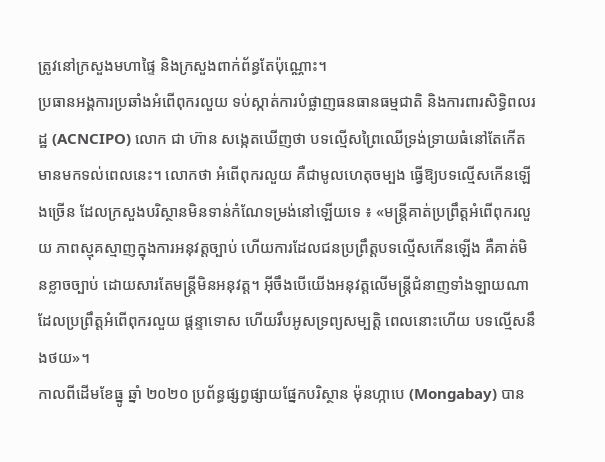ត្រូវនៅក្រសួងមហាផ្ទៃ និងក្រសួងពាក់ព័ន្ធតែប៉ុណ្ណោះ។
ប្រធានអង្គការប្រឆាំងអំពើពុករលួយ ទប់ស្កាត់ការបំផ្លាញធនធានធម្មជាតិ និងការពារសិទ្ធិពលរដ្ឋ (ACNCIPO) លោក ជា ហ៊ាន សង្កេតឃើញថា បទល្មើសព្រៃឈើទ្រង់ទ្រាយធំនៅតែកើតមានមកទល់ពេលនេះ។ លោកថា អំពើពុករលួយ គឺជាមូលហេតុចម្បង ធ្វើឱ្យបទល្មើសកើនឡើងច្រើន ដែលក្រសួងបរិស្ថានមិនទាន់កំណែទម្រង់នៅឡើយទេ ៖ «មន្ត្រីគាត់ប្រព្រឹត្តអំពើពុករលួយ ភាពស្មុគស្មាញក្នុងការអនុវត្តច្បាប់ ហើយការដែលជនប្រព្រឹត្តបទល្មើសកើនឡើង គឺគាត់មិនខ្លាចច្បាប់ ដោយសារតែមន្ត្រីមិនអនុវត្ត។ អ៊ីចឹងបើយើងអនុវត្តលើមន្ត្រីជំនាញទាំងឡាយណា ដែលប្រព្រឹត្តអំពើពុករលួយ ផ្ដន្ទាទោស ហើយរឹបអូសទ្រព្យសម្បត្តិ ពេលនោះហើយ បទល្មើសនឹងថយ»។
កាលពីដើមខែធ្នូ ឆ្នាំ ២០២០ ប្រព័ន្ធផ្សព្វផ្សាយផ្នែកបរិស្ថាន ម៉ុនហ្កាបេ (Mongabay) បាន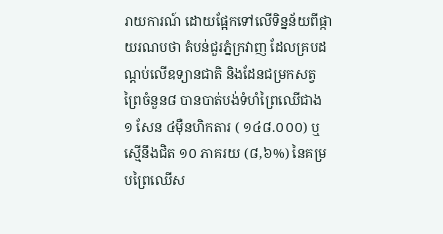រាយការណ៍ ដោយផ្អែកទៅលើទិន្នន័យពីផ្កាយរណបថា តំបន់ជួរភ្នំក្រវាញ ដែលគ្របដណ្តប់លើឧទ្យានជាតិ និងដែនជម្រកសត្វព្រៃចំនួន៨ បានបាត់បង់ទំហំព្រៃឈើជាង ១ សែន ៤ម៉ឺនហិកតារ ( ១៤៨.០០០) ឬស្មើនឹងជិត ១០ ភាគរយ (៨,៦%) នៃគម្របព្រៃឈើស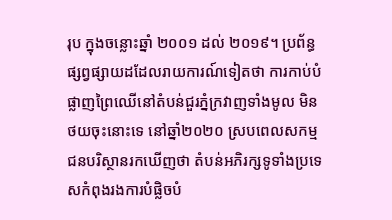រុប ក្នុងចន្លោះឆ្នាំ ២០០១ ដល់ ២០១៩។ ប្រព័ន្ធផ្សព្វផ្សាយដដែលរាយការណ៍ទៀតថា ការកាប់បំផ្លាញព្រៃឈើនៅតំបន់ជួរភ្នំក្រវាញទាំងមូល មិនថយចុះនោះទេ នៅឆ្នាំ២០២០ ស្របពេលសកម្មជនបរិស្ថានរកឃើញថា តំបន់អភិរក្សទូទាំងប្រទេសកំពុងរងការបំផ្លិចបំ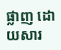ផ្លាញ ដោយសារ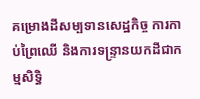គម្រោងដីសម្បទានសេដ្ឋកិច្ច ការកាប់ព្រៃឈើ និងការទន្ទ្រានយកដីជាកម្មសិទ្ធិ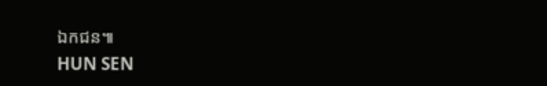ឯកជន៕
HUN SEN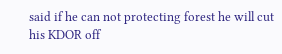said if he can not protecting forest he will cut his KDOR off